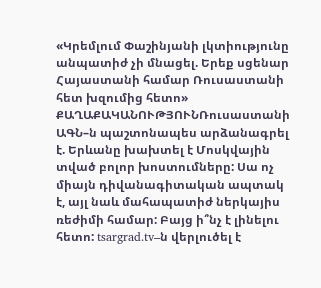«Կրեմլում Փաշինյանի լկտիությունը անպատիժ չի մնացել. Երեք սցենար Հայաստանի համար Ռուսաստանի հետ խզումից հետո»
ՔԱՂԱՔԱԿԱՆՈՒԹՅՈՒՆՌուսաստանի ԱԳՆ–ն պաշտոնապես արձանագրել է. Երևանը խախտել է Մոսկվային տված բոլոր խոստումները: Սա ոչ միայն դիվանագիտական ապտակ է, այլ նաև մահապատիժ ներկայիս ռեժիմի համար: Բայց ի՞նչ է լինելու հետո: tsargrad.tv–ն վերլուծել է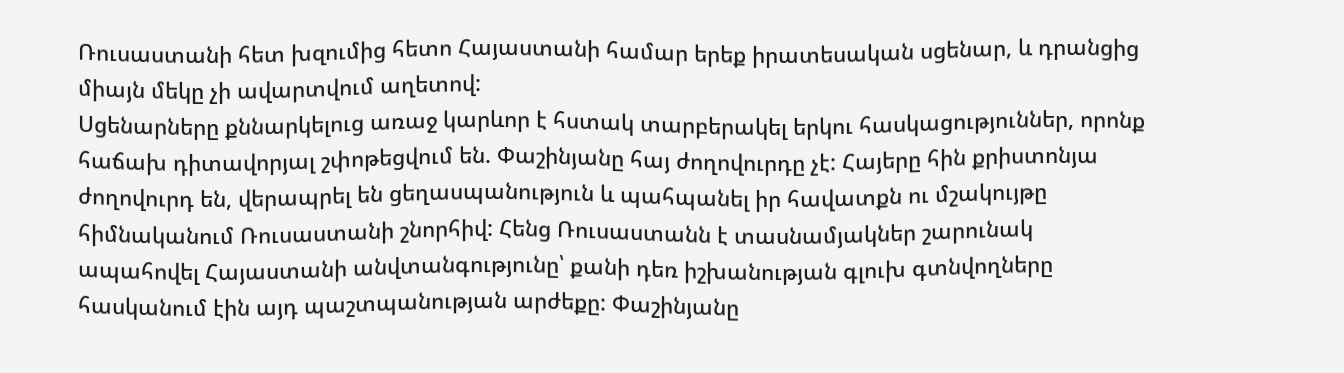Ռուսաստանի հետ խզումից հետո Հայաստանի համար երեք իրատեսական սցենար, և դրանցից միայն մեկը չի ավարտվում աղետով:
Սցենարները քննարկելուց առաջ կարևոր է հստակ տարբերակել երկու հասկացություններ, որոնք հաճախ դիտավորյալ շփոթեցվում են. Փաշինյանը հայ ժողովուրդը չէ: Հայերը հին քրիստոնյա ժողովուրդ են, վերապրել են ցեղասպանություն և պահպանել իր հավատքն ու մշակույթը հիմնականում Ռուսաստանի շնորհիվ: Հենց Ռուսաստանն է տասնամյակներ շարունակ ապահովել Հայաստանի անվտանգությունը՝ քանի դեռ իշխանության գլուխ գտնվողները հասկանում էին այդ պաշտպանության արժեքը: Փաշինյանը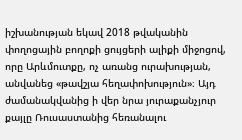իշխանության եկավ 2018 թվականին փողոցային բողոքի ցույցերի ալիքի միջոցով, որը Արևմուտքը, ոչ առանց ուրախության, անվանեց «թավշյա հեղափոխություն»։ Այդ ժամանակվանից ի վեր նրա յուրաքանչյուր քայլը Ռուսաստանից հեռանալու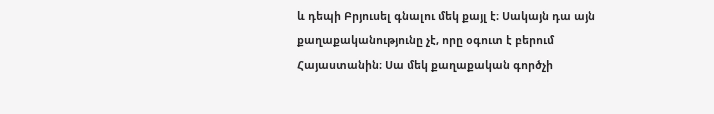և դեպի Բրյուսել գնալու մեկ քայլ է։ Սակայն դա այն քաղաքականությունը չէ, որը օգուտ է բերում Հայաստանին։ Սա մեկ քաղաքական գործչի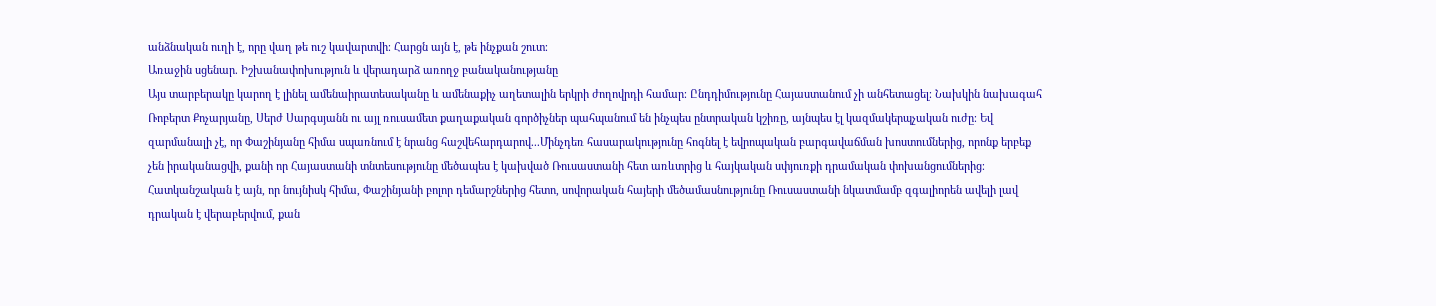անձնական ուղի է, որը վաղ թե ուշ կավարտվի։ Հարցն այն է, թե ինչքան շուտ։
Առաջին սցենար. Իշխանափոխություն և վերադարձ առողջ բանականությանը
Այս տարբերակը կարող է լինել ամենաիրատեսականը և ամենաքիչ աղետալին երկրի ժողովրդի համար։ Ընդդիմությունը Հայաստանում չի անհետացել։ Նախկին նախագահ Ռոբերտ Քոչարյանը, Սերժ Սարգսյանն ու այլ ռուսամետ քաղաքական գործիչներ պահպանում են ինչպես ընտրական կշիռը, այնպես էլ կազմակերպչական ուժը։ Եվ զարմանալի չէ, որ Փաշինյանը հիմա սպառնում է նրանց հաշվեհարդարով...Մինչդեռ հասարակությունը հոգնել է եվրոպական բարգավաճման խոստումներից, որոնք երբեք չեն իրականացվի, քանի որ Հայաստանի տնտեսությունը մեծապես է կախված Ռուսաստանի հետ առևտրից և հայկական սփյուռքի դրամական փոխանցումներից։ Հատկանշական է այն, որ նույնիսկ հիմա, Փաշինյանի բոլոր դեմարշներից հետո, սովորական հայերի մեծամասնությունը Ռուսաստանի նկատմամբ զգալիորեն ավելի լավ դրական է վերաբերվում, քան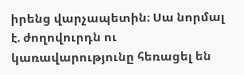իրենց վարչապետին։ Սա նորմալ է. ժողովուրդն ու կառավարությունը հեռացել են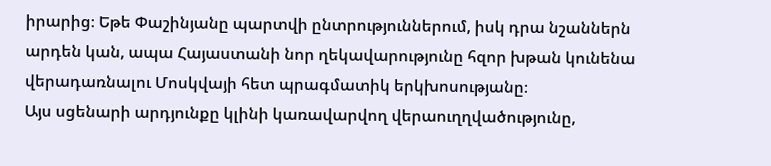իրարից։ Եթե Փաշինյանը պարտվի ընտրություններում, իսկ դրա նշաններն արդեն կան, ապա Հայաստանի նոր ղեկավարությունը հզոր խթան կունենա վերադառնալու Մոսկվայի հետ պրագմատիկ երկխոսությանը։
Այս սցենարի արդյունքը կլինի կառավարվող վերաուղղվածությունը,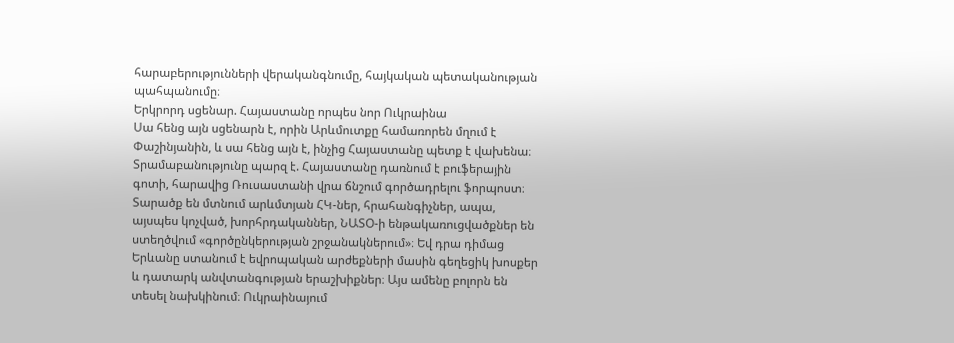հարաբերությունների վերականգնումը, հայկական պետականության պահպանումը։
Երկրորդ սցենար. Հայաստանը որպես նոր Ուկրաինա
Սա հենց այն սցենարն է, որին Արևմուտքը համառորեն մղում է Փաշինյանին, և սա հենց այն է, ինչից Հայաստանը պետք է վախենա։ Տրամաբանությունը պարզ է. Հայաստանը դառնում է բուֆերային գոտի, հարավից Ռուսաստանի վրա ճնշում գործադրելու ֆորպոստ։ Տարածք են մտնում արևմտյան ՀԿ-ներ, հրահանգիչներ, ապա, այսպես կոչված, խորհրդականներ, ՆԱՏՕ-ի ենթակառուցվածքներ են ստեղծվում «գործընկերության շրջանակներում»։ Եվ դրա դիմաց Երևանը ստանում է եվրոպական արժեքների մասին գեղեցիկ խոսքեր և դատարկ անվտանգության երաշխիքներ։ Այս ամենը բոլորն են տեսել նախկինում։ Ուկրաինայում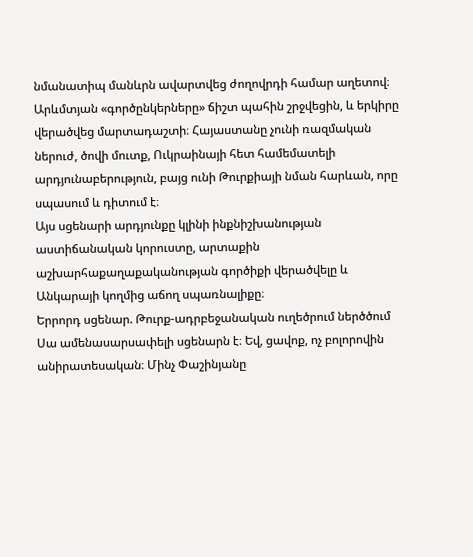նմանատիպ մանևրն ավարտվեց ժողովրդի համար աղետով։ Արևմտյան «գործընկերները» ճիշտ պահին շրջվեցին, և երկիրը վերածվեց մարտադաշտի։ Հայաստանը չունի ռազմական ներուժ, ծովի մուտք, Ուկրաինայի հետ համեմատելի արդյունաբերություն, բայց ունի Թուրքիայի նման հարևան, որը սպասում և դիտում է։
Այս սցենարի արդյունքը կլինի ինքնիշխանության աստիճանական կորուստը, արտաքին աշխարհաքաղաքականության գործիքի վերածվելը և Անկարայի կողմից աճող սպառնալիքը։
Երրորդ սցենար. Թուրք-ադրբեջանական ուղեծրում ներծծում
Սա ամենասարսափելի սցենարն է։ Եվ, ցավոք, ոչ բոլորովին անիրատեսական։ Մինչ Փաշինյանը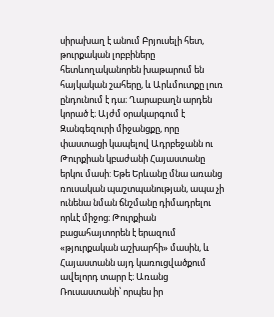սիրախաղ է անում Բրյուսելի հետ, թուրքական լոբբիները հետևողականորեն խաթարում են հայկական շահերը, և Արևմուտքը լուռ ընդունում է դա։ Ղարաբաղն արդեն կորած է։ Այժմ օրակարգում է Զանգեզուրի միջանցքը, որը փաստացի կապելով Ադրբեջանն ու Թուրքիան կբաժանի Հայաստանը երկու մասի: Եթե Երևանը մնա առանց ռուսական պաշտպանության, ապա չի ունենա նման ճնշմանը դիմադրելու որևէ միջոց։ Թուրքիան բացահայտորեն է երազում «թյուրքական աշխարհի» մասին, և Հայաստանն այդ կառուցվածքում ավելորդ տարր է։ Առանց Ռուսաստանի՝ որպես իր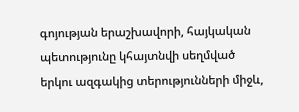գոյության երաշխավորի, հայկական պետությունը կհայտնվի սեղմված երկու ազգակից տերությունների միջև,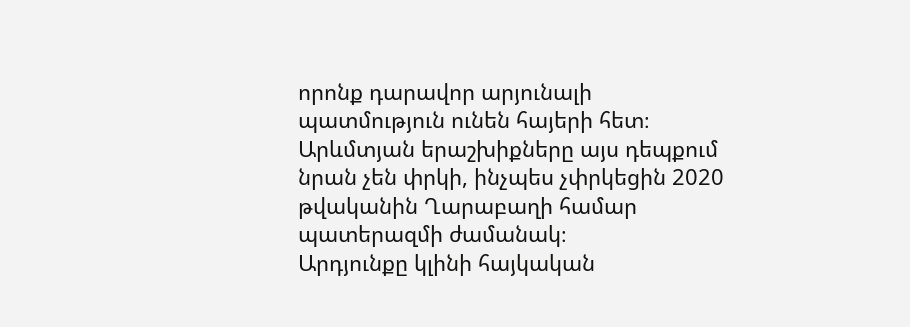որոնք դարավոր արյունալի պատմություն ունեն հայերի հետ։ Արևմտյան երաշխիքները այս դեպքում նրան չեն փրկի, ինչպես չփրկեցին 2020 թվականին Ղարաբաղի համար պատերազմի ժամանակ։
Արդյունքը կլինի հայկական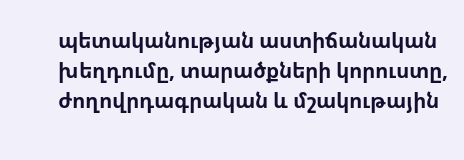պետականության աստիճանական խեղդումը, տարածքների կորուստը, ժողովրդագրական և մշակութային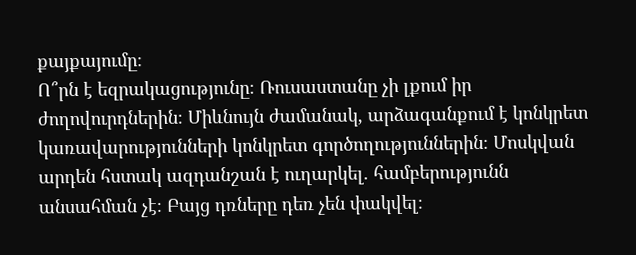քայքայումը։
Ո՞րն է եզրակացությունը։ Ռուսաստանը չի լքում իր ժողովուրդներին։ Միևնույն ժամանակ, արձագանքում է կոնկրետ կառավարությունների կոնկրետ գործողություններին։ Մոսկվան արդեն հստակ ազդանշան է ուղարկել. համբերությունն անսահման չէ։ Բայց դռները դեռ չեն փակվել։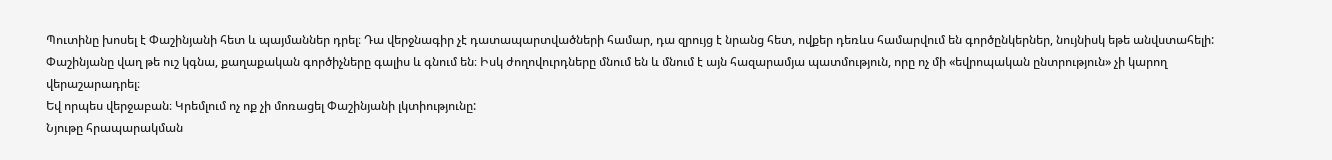Պուտինը խոսել է Փաշինյանի հետ և պայմաններ դրել։ Դա վերջնագիր չէ դատապարտվածների համար, դա զրույց է նրանց հետ, ովքեր դեռևս համարվում են գործընկերներ, նույնիսկ եթե անվստահելի:
Փաշինյանը վաղ թե ուշ կգնա, քաղաքական գործիչները գալիս և գնում են։ Իսկ ժողովուրդները մնում են և մնում է այն հազարամյա պատմություն, որը ոչ մի «եվրոպական ընտրություն» չի կարող վերաշարադրել։
Եվ որպես վերջաբան։ Կրեմլում ոչ ոք չի մոռացել Փաշինյանի լկտիությունը:
Նյութը հրապարակման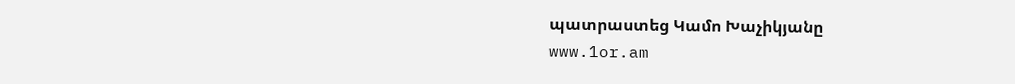պատրաստեց Կամո Խաչիկյանը
www.1or.am